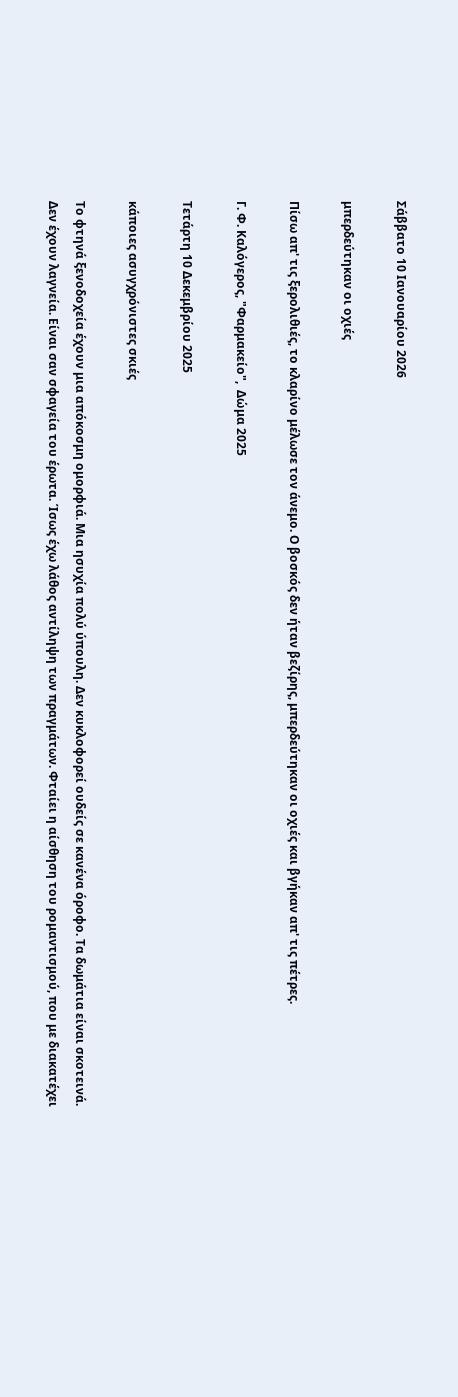Σάββατο 10 Ιανουαρίου 2026

μπερδεύτηκαν οι οχιές

Πίσω απ' τις ξερολιθιές, το κλαρίνο μέλωσε τον άνεμο. Ο βοσκός δεν ήταν βεζίρης, μπερδεύτηκαν οι οχιές και βγήκαν απ' τις πέτρες.

Γ. Φ. Καλόγερος, "Φαρμακείο",  Δώμα 2025

Τετάρτη 10 Δεκεμβρίου 2025

κάποιες ασυγχρόνιστες σκιές

Το φτηνά ξενοδοχεία έχουν μια απόκοσμη ομορφιά. Μια ησυχία πολύ ύπουλη. Δεν κυκλοφορεί ουδείς σε κανένα όροφο. Τα δωμάτια είναι σκοτεινά. Δεν έχουν λαγνεία. Είναι σαν σφαγεία του έρωτα. Ίσως έχω λάθος αντίληψη των πραγμάτων. Φταίει η αίσθηση του ρομαντισμού, που με διακατέχει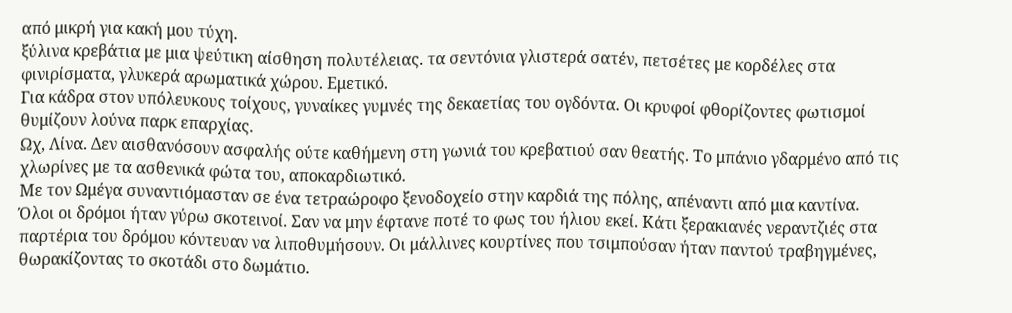από μικρή για κακή μου τύχη.
ξύλινα κρεβάτια με μια ψεύτικη αίσθηση πολυτέλειας. τα σεντόνια γλιστερά σατέν, πετσέτες με κορδέλες στα φινιρίσματα, γλυκερά αρωματικά χώρου. Εμετικό.
Για κάδρα στον υπόλευκους τοίχους, γυναίκες γυμνές της δεκαετίας του ογδόντα. Οι κρυφοί φθορίζοντες φωτισμοί θυμίζουν λούνα παρκ επαρχίας.
Ωχ, Λίνα. Δεν αισθανόσουν ασφαλής ούτε καθήμενη στη γωνιά του κρεβατιού σαν θεατής. Το μπάνιο γδαρμένο από τις χλωρίνες με τα ασθενικά φώτα του, αποκαρδιωτικό.
Με τον Ωμέγα συναντιόμασταν σε ένα τετραώροφο ξενοδοχείο στην καρδιά της πόλης, απέναντι από μια καντίνα.
Όλοι οι δρόμοι ήταν γύρω σκοτεινοί. Σαν να μην έφτανε ποτέ το φως του ήλιου εκεί. Κάτι ξερακιανές νεραντζιές στα παρτέρια του δρόμου κόντευαν να λιποθυμήσουν. Οι μάλλινες κουρτίνες που τσιμπούσαν ήταν παντού τραβηγμένες, θωρακίζοντας το σκοτάδι στο δωμάτιο.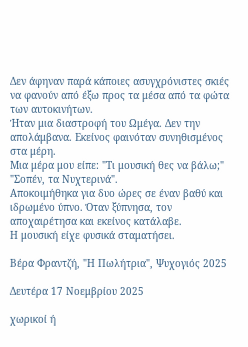Δεν άφηναν παρά κάποιες ασυγχρόνιστες σκιές να φανούν από έξω προς τα μέσα από τα φώτα των αυτοκινήτων.
Ήταν μια διαστροφή του Ωμέγα. Δεν την απολάμβανα. Εκείνος φαινόταν συνηθισμένος στα μέρη.
Μια μέρα μου είπε: "Τι μουσική θες να βάλω;"
"Σοπέν, τα Νυχτερινά".
Αποκοιμήθηκα για δυο ώρες σε έναν βαθύ και ιδρωμένο ύπνο. Όταν ξύπνησα, τον αποχαιρέτησα και εκείνος κατάλαβε.
Η μουσική είχε φυσικά σταματήσει.

Βέρα Φραντζή, "Η Πωλήτρια", Ψυχογιός 2025

Δευτέρα 17 Νοεμβρίου 2025

χωρικοί ή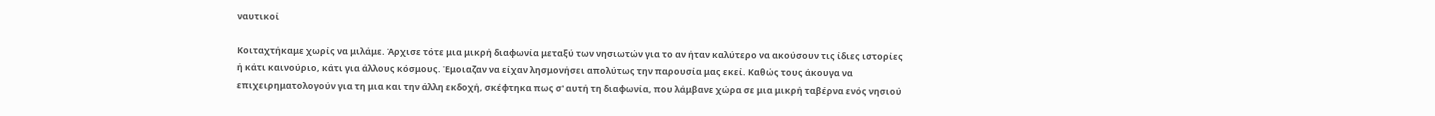ναυτικοί

Κοιταχτήκαμε χωρίς να μιλάμε. Άρχισε τότε μια μικρή διαφωνία μεταξύ των νησιωτών για το αν ήταν καλύτερο να ακούσουν τις ίδιες ιστορίες ή κάτι καινούριο, κάτι για άλλους κόσμους. Έμοιαζαν να είχαν λησμονήσει απολύτως την παρουσία μας εκεί. Καθώς τους άκουγα να επιχειρηματολογούν για τη μια και την άλλη εκδοχή, σκέφτηκα πως σ' αυτή τη διαφωνία, που λάμβανε χώρα σε μια μικρή ταβέρνα ενός νησιού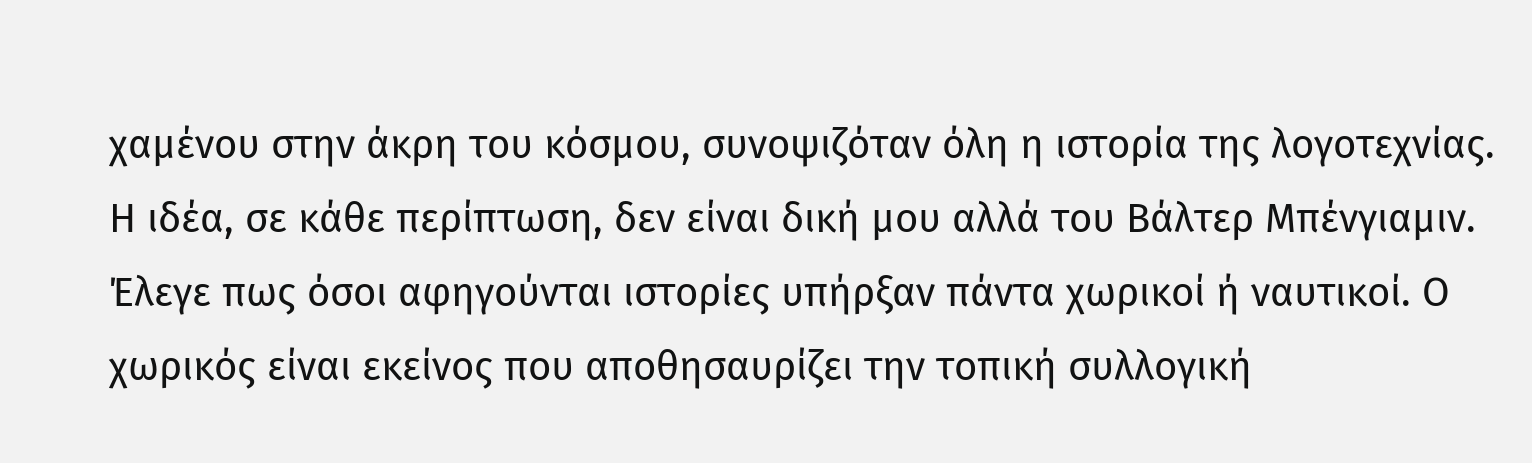χαμένου στην άκρη του κόσμου, συνοψιζόταν όλη η ιστορία της λογοτεχνίας.
Η ιδέα, σε κάθε περίπτωση, δεν είναι δική μου αλλά του Βάλτερ Μπένγιαμιν. Έλεγε πως όσοι αφηγούνται ιστορίες υπήρξαν πάντα χωρικοί ή ναυτικοί. Ο χωρικός είναι εκείνος που αποθησαυρίζει την τοπική συλλογική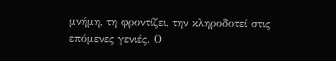μνήμη, τη φροντίζει, την κληροδοτεί στις επόμενες γενιές. Ο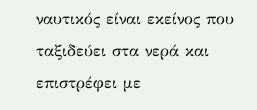ναυτικός είναι εκείνος που ταξιδεύει στα νερά και επιστρέφει με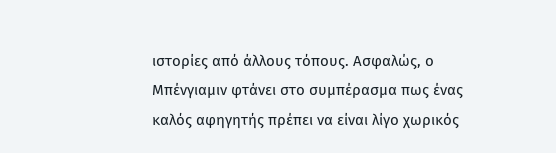ιστορίες από άλλους τόπους. Ασφαλώς, ο Μπένγιαμιν φτάνει στο συμπέρασμα πως ένας καλός αφηγητής πρέπει να είναι λίγο χωρικός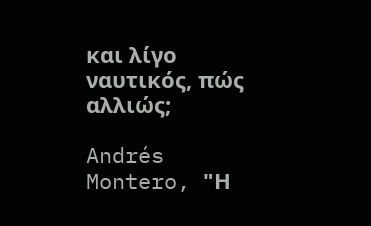και λίγο ναυτικός, πώς αλλιώς;

Andrés Montero, "Η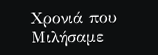Χρονιά που Μιλήσαμε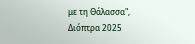με τη Θάλασσα", Διόπτρα 2025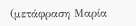(μετάφραση Μαρία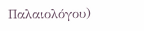Παλαιολόγου)